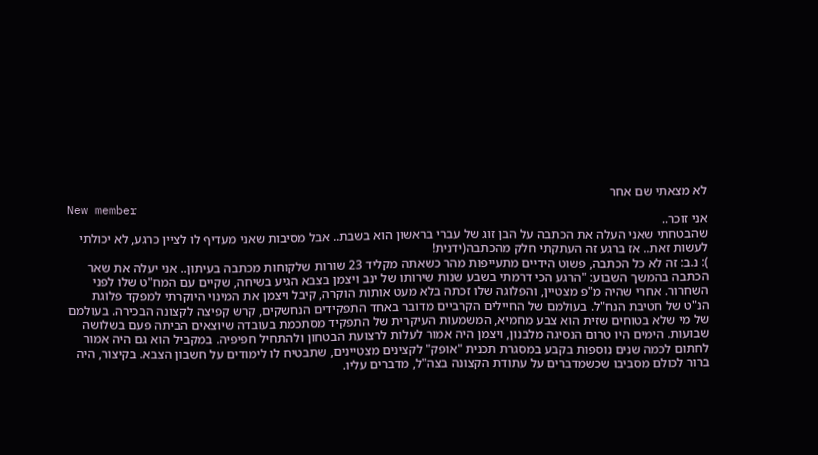לא מצאתי שם אחר
New member
אני זוכר..
שהבטחתי שאני העלה את הכתבה על הבן זוג של עברי בראשון הוא בשבת.. אבל מסיבות שאני מעדיף לו לציין כרגע, לא יכולתי לעשות זאת.. אז ברגע זה העתקתי חלק מהכתבה(ידנית!
): נ.ב: זה לא כל הכתבה, פשוט הידיים מתעייפות מהר כשאתה מקליד 23 שורות שלקוחות מכתבה בעיתון.. אני יעלה את שאר הכתבה בהמשך השבוע: "הרגע הכי דרמתי בשבע שנות שירותו של ינב ויצמן בצבא הגיע בשיחה, שקיים עם המח"ט שלו לפני השחרור. אחרי שהיה מ"פ מצטיין, והפלוגה שלו זכתה בלא מעט אותות הוקרה, קיבל ויצמן את המינוי היוקרתי למפקד פלוגת הנ"ט של חטיבת הנח"ל. בעולמם של החיילים הקרביים מדובר באחד התפקידים הנחשקים, קרש קפיצה לקצונה הבכירה. בעולמם של מי שלא בטוחים שזית הוא צבע מחמיא, המשמעות העיקרית של התפקיד מסתכמת בעובדה שיוצאים הביתה פעם בשלושה שבועות. הימים היו טרום הנסיגה מלבנון, ויצמן היה אמור לעלות לרצועת הבטחון ולהתחיל חפיפיה. במקביל הוא גם היה אמור לחתום לכמה שנים נוספות בקבע במסגרת תכנית "אופק" לקצינים מצטיינים, שתבטיח לו לימודים על חשבון הצבא. בקיצור, היה ברור לכולם מסביבו שכשמדברים על עתודת הקצונה בצה"ל, מדברים עליו.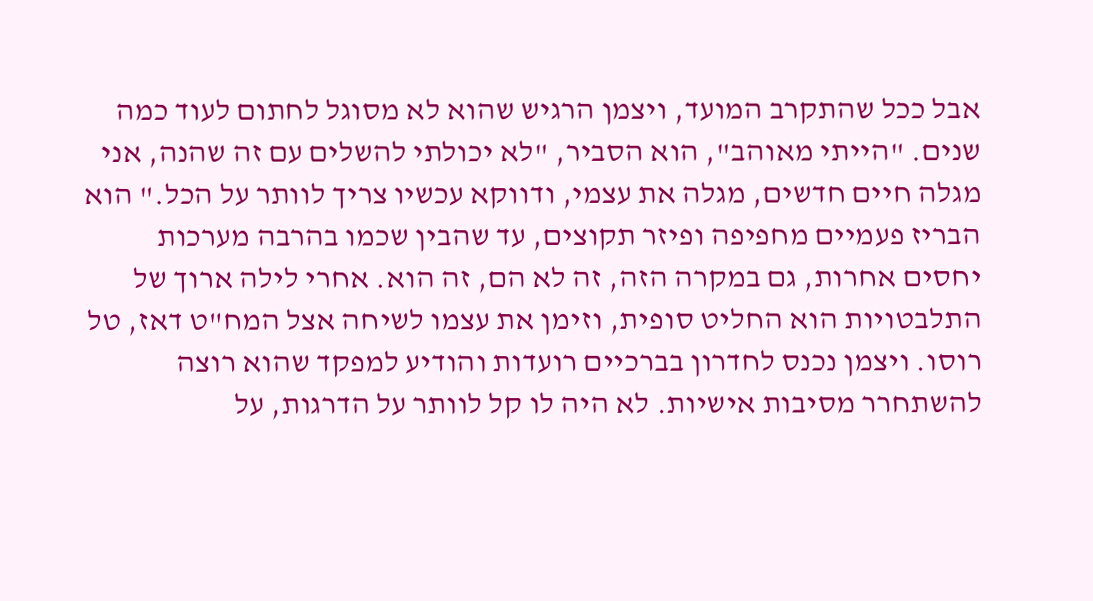אבל ככל שהתקרב המועד, ויצמן הרגיש שהוא לא מסוגל לחתום לעוד כמה שנים. "הייתי מאוהב", הוא הסביר, "לא יכולתי להשלים עם זה שהנה, אני מגלה חיים חדשים, מגלה את עצמי, ודווקא עכשיו צריך לוותר על הכל." הוא הבריז פעמיים מחפיפה ופיזר תקוצים, עד שהבין שכמו בהרבה מערכות יחסים אחרות, גם במקרה הזה, זה לא הם, זה הוא. אחרי לילה ארוך של התלבטויות הוא החליט סופית, וזימן את עצמו לשיחה אצל המח"ט דאז, טל רוסו. ויצמן נכנס לחדרון בברכיים רועדות והודיע למפקד שהוא רוצה להשתחרר מסיבות אישיות. לא היה לו קל לוותר על הדרגות, על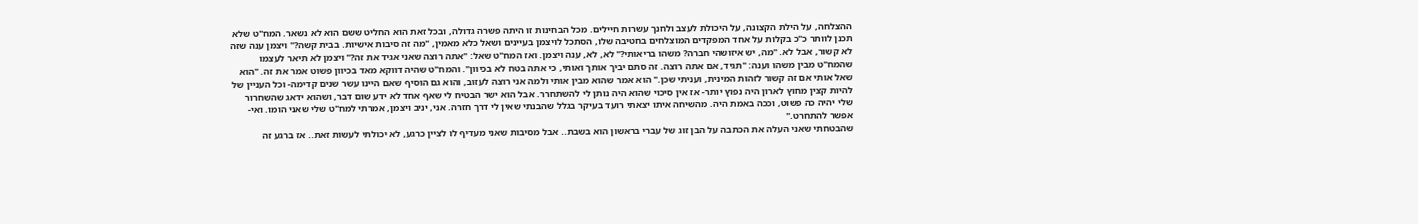ההצלחה, על הילת הקצונה, על היכולת לעצב ולחנך עשרות חיילים. מכל הבחינות זו היתה פשרה גדולה, ובכל זאת הוא החליט ששם הוא לא נשאר. המח"ט שלא תכנן לוותר כ"כ בקלות על אחד המפקדים המוצלחים בחטיבה שלו, הסתכל לויצמן בעיינים ושאל כלא מאמין, "מה זה סיבות אישיות. בבית קשה?" ויצמן ענה שזה לא קשור, אבל לא. "מה, יש איזושהי חברה? משהו בריאותי?" לא, לא, ענה ויצמן. ואז המח"ט שאל: "אתה רוצה שאני אגיד את זה?" ויצמן לא תיאר לעצמו שהמח"ט מבין משהו וענה: "תגיד, אם אתה רוצה. זה סתם יביך אותך ואותי, כי אתה בטח לא בכיוון". והמח"ט שהיה דווקא מאד בכיוון פשוט אמר את זה. "הוא שאל אותי אם זה קשור לזהות המינית, ועניתי שכן." הוא אמר שהוא מבין אותי ולמה אני רוצה לעזוב, והוא גם הוסיף שאם היינו עשר שנים קדימה- וכל העניין של להיות קצין מחוץ לארון היה נפוץ יותר- אז אין סיכוי שהוא היה נותן לי להשתחרר. אבל הוא ישר הבטיח לי שאף אחד לא ידע שום דבר, ושהוא ידאג שהשחרור שלי יהיה כה פשוט, וככה באמת היה. מהשיחה איתו יצאתי רועד בעיקר בגלל שהבנתי שאין לי דרך חזרה. אני, יניב ויצמן, אמרתי למח"ט שלי שאני הומו. ואי-אפשר להתחרט."
שהבטחתי שאני העלה את הכתבה על הבן זוג של עברי בראשון הוא בשבת.. אבל מסיבות שאני מעדיף לו לציין כרגע, לא יכולתי לעשות זאת.. אז ברגע זה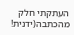העתקתי חלק מהכתבה(ידנית!